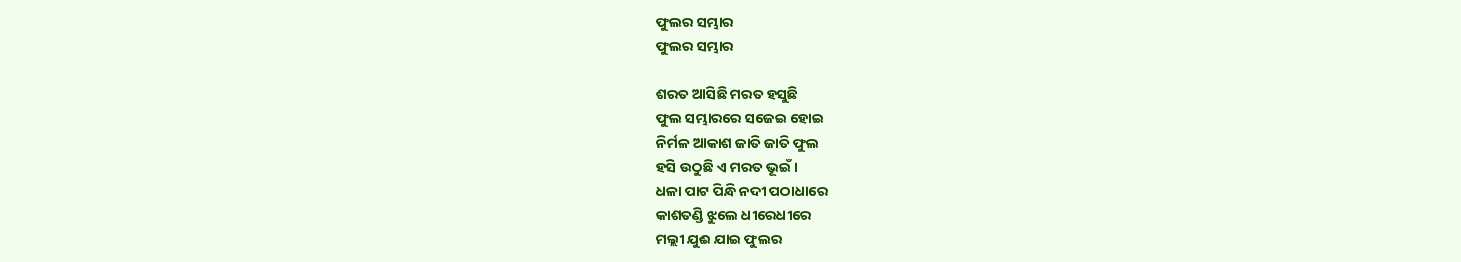ଫୁଲର ସମ୍ଭାର
ଫୁଲର ସମ୍ଭାର

ଶରତ ଆସିଛି ମରତ ହସୁଛି
ଫୁଲ ସମ୍ଭାରରେ ସଜେଇ ହୋଇ
ନିର୍ମଳ ଆକାଶ ଜାତି ଜାତି ଫୁଲ
ହସି ଉଠୁଛି ଏ ମରତ ଭୂଇଁ ।
ଧଳା ପାଟ ପିନ୍ଧି ନଦୀ ପଠାଧାରେ
କାଶତଣ୍ଡି ଝୁଲେ ଧୀରେଧୀରେ
ମଲ୍ଲୀ ଯୁଈ ଯାଇ ଫୁଲର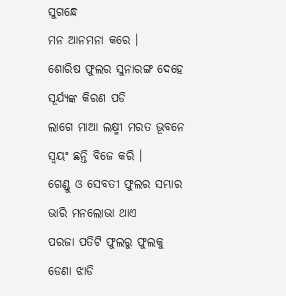ସୁଗନ୍ଧେ
ମନ ଆନମନା କରେ ।
ଶୋରିଷ ଫୁଲର ସୁନାରଙ୍ଗ ଦେହେ
ସୂର୍ଯ୍ୟଙ୍କ କିରଣ ପଡି
ଲାଗେ ମାଆ ଲକ୍ଷ୍ମୀ ମରତ ଭୂବନେ
ସ୍ୱୟଂ ଛନ୍ତି ବିଜେ କରି ।
ଗେଣ୍ଡୁ ଓ ସେବତୀ ଫୁଲର ସମ୍ଭାର
ଭାରି ମନଲୋଭା ଥାଏ
ପରଜା ପତିଟି ଫୁଲରୁ ଫୁଲକୁ
ଡେଣା ଝାଡି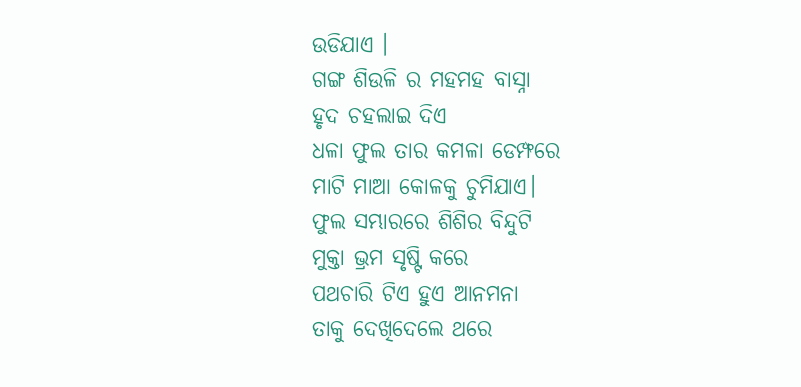ଉଡିଯାଏ ।
ଗଙ୍ଗ ଶିଉଳି ର ମହମହ ବାସ୍ନା
ହୃଦ ଚହଲାଇ ଦିଏ
ଧଳା ଫୁଲ ତାର କମଳା ଡେମ୍ଫରେ
ମାଟି ମାଆ କୋଳକୁ ଚୁମିଯାଏ।
ଫୁଲ ସମ୍ଭାରରେ ଶିଶିର ବିନ୍ଦୁଟି
ମୁକ୍ତା ଭ୍ରମ ସୃଷ୍ଟି କରେ
ପଥଚାରି ଟିଏ ହୁଏ ଆନମନା
ତାକୁ ଦେଖିଦେଲେ ଥରେ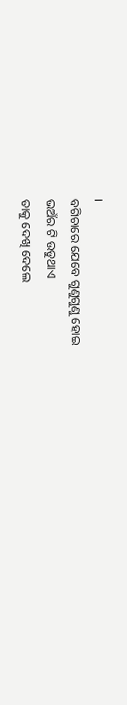।
ବଗିଚାରେ ଯେବେ ଗୁଣୁଗୁଣୁ ହୋଇ
ଭଅଁର ଟି ଉଡୁଥାଏ
ତାକୁ ଦେଖି ଦେଲେ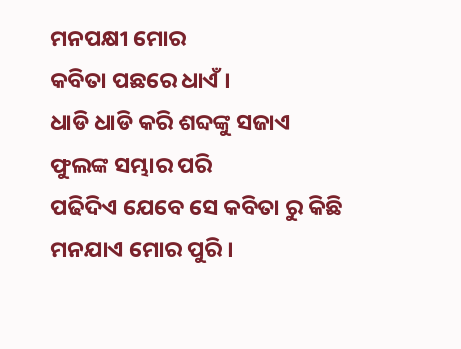ମନପକ୍ଷୀ ମୋର
କବିତା ପଛରେ ଧାଏଁ ।
ଧାଡି ଧାଡି କରି ଶବ୍ଦଙ୍କୁ ସଜାଏ
ଫୁଲଙ୍କ ସମ୍ଭାର ପରି
ପଢିଦିଏ ଯେବେ ସେ କବିତା ରୁ କିଛି
ମନଯାଏ ମୋର ପୁରି ।